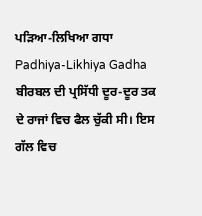ਪੜਿਆ-ਲਿਖਿਆ ਗਧਾ
Padhiya-Likhiya Gadha
ਬੀਰਬਲ ਦੀ ਪ੍ਰਸਿੱਧੀ ਦੂਰ-ਦੂਰ ਤਕ ਦੇ ਰਾਜਾਂ ਵਿਚ ਫੈਲ ਚੁੱਕੀ ਸੀ। ਇਸ ਗੱਲ ਵਿਚ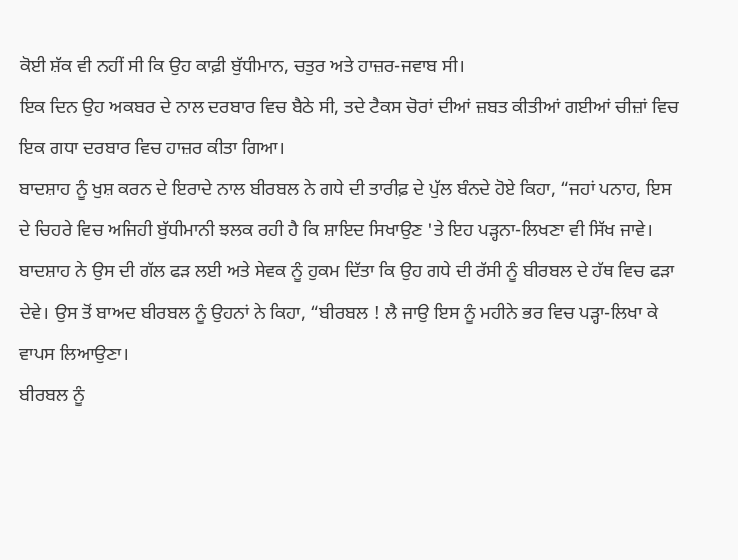ਕੋਈ ਸ਼ੱਕ ਵੀ ਨਹੀਂ ਸੀ ਕਿ ਉਹ ਕਾਫ਼ੀ ਬੁੱਧੀਮਾਨ, ਚਤੁਰ ਅਤੇ ਹਾਜ਼ਰ-ਜਵਾਬ ਸੀ।
ਇਕ ਦਿਨ ਉਹ ਅਕਬਰ ਦੇ ਨਾਲ ਦਰਬਾਰ ਵਿਚ ਬੈਠੇ ਸੀ, ਤਦੇ ਟੈਕਸ ਚੋਰਾਂ ਦੀਆਂ ਜ਼ਬਤ ਕੀਤੀਆਂ ਗਈਆਂ ਚੀਜ਼ਾਂ ਵਿਚ ਇਕ ਗਧਾ ਦਰਬਾਰ ਵਿਚ ਹਾਜ਼ਰ ਕੀਤਾ ਗਿਆ।
ਬਾਦਸ਼ਾਹ ਨੂੰ ਖੁਸ਼ ਕਰਨ ਦੇ ਇਰਾਦੇ ਨਾਲ ਬੀਰਬਲ ਨੇ ਗਧੇ ਦੀ ਤਾਰੀਫ਼ ਦੇ ਪੁੱਲ ਬੰਨਦੇ ਹੋਏ ਕਿਹਾ, “ਜਹਾਂ ਪਨਾਹ, ਇਸ ਦੇ ਚਿਹਰੇ ਵਿਚ ਅਜਿਹੀ ਬੁੱਧੀਮਾਨੀ ਝਲਕ ਰਹੀ ਹੈ ਕਿ ਸ਼ਾਇਦ ਸਿਖਾਉਣ 'ਤੇ ਇਹ ਪੜ੍ਹਨਾ-ਲਿਖਣਾ ਵੀ ਸਿੱਖ ਜਾਵੇ।
ਬਾਦਸ਼ਾਹ ਨੇ ਉਸ ਦੀ ਗੱਲ ਫੜ ਲਈ ਅਤੇ ਸੇਵਕ ਨੂੰ ਹੁਕਮ ਦਿੱਤਾ ਕਿ ਉਹ ਗਧੇ ਦੀ ਰੱਸੀ ਨੂੰ ਬੀਰਬਲ ਦੇ ਹੱਥ ਵਿਚ ਫੜਾ ਦੇਵੇ। ਉਸ ਤੋਂ ਬਾਅਦ ਬੀਰਬਲ ਨੂੰ ਉਹਨਾਂ ਨੇ ਕਿਹਾ, “ਬੀਰਬਲ ! ਲੈ ਜਾਉ ਇਸ ਨੂੰ ਮਹੀਨੇ ਭਰ ਵਿਚ ਪੜ੍ਹਾ-ਲਿਖਾ ਕੇ ਵਾਪਸ ਲਿਆਉਣਾ।
ਬੀਰਬਲ ਨੂੰ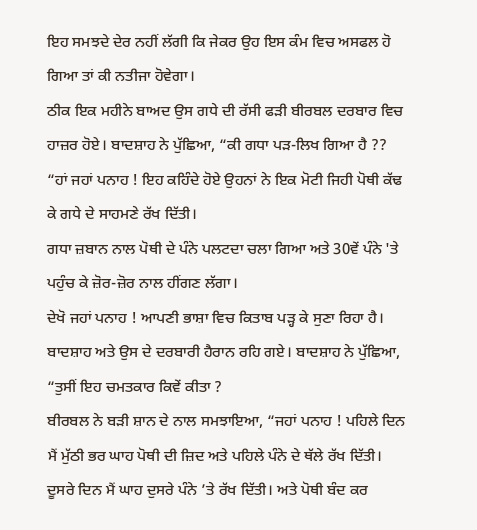ਇਹ ਸਮਝਦੇ ਦੇਰ ਨਹੀਂ ਲੱਗੀ ਕਿ ਜੇਕਰ ਉਹ ਇਸ ਕੰਮ ਵਿਚ ਅਸਫਲ ਹੋ ਗਿਆ ਤਾਂ ਕੀ ਨਤੀਜਾ ਹੋਵੇਗਾ।
ਠੀਕ ਇਕ ਮਹੀਨੇ ਬਾਅਦ ਉਸ ਗਧੇ ਦੀ ਰੱਸੀ ਫੜੀ ਬੀਰਬਲ ਦਰਬਾਰ ਵਿਚ ਹਾਜ਼ਰ ਹੋਏ। ਬਾਦਸ਼ਾਹ ਨੇ ਪੁੱਛਿਆ, “ਕੀ ਗਧਾ ਪੜ-ਲਿਖ ਗਿਆ ਹੈ ??
“ਹਾਂ ਜਹਾਂ ਪਨਾਹ ! ਇਹ ਕਹਿੰਦੇ ਹੋਏ ਉਹਨਾਂ ਨੇ ਇਕ ਮੋਟੀ ਜਿਹੀ ਪੋਥੀ ਕੱਢ ਕੇ ਗਧੇ ਦੇ ਸਾਹਮਣੇ ਰੱਖ ਦਿੱਤੀ।
ਗਧਾ ਜ਼ਬਾਨ ਨਾਲ ਪੋਥੀ ਦੇ ਪੰਨੇ ਪਲਟਦਾ ਚਲਾ ਗਿਆ ਅਤੇ 30ਵੇਂ ਪੰਨੇ 'ਤੇ ਪਹੁੰਚ ਕੇ ਜ਼ੋਰ-ਜ਼ੋਰ ਨਾਲ ਹੀਂਗਣ ਲੱਗਾ।
ਦੇਖੋ ਜਹਾਂ ਪਨਾਹ ! ਆਪਣੀ ਭਾਸ਼ਾ ਵਿਚ ਕਿਤਾਬ ਪੜ੍ਹ ਕੇ ਸੁਣਾ ਰਿਹਾ ਹੈ।
ਬਾਦਸ਼ਾਹ ਅਤੇ ਉਸ ਦੇ ਦਰਬਾਰੀ ਹੈਰਾਨ ਰਹਿ ਗਏ। ਬਾਦਸ਼ਾਹ ਨੇ ਪੁੱਛਿਆ, “ਤੁਸੀਂ ਇਹ ਚਮਤਕਾਰ ਕਿਵੇਂ ਕੀਤਾ ?
ਬੀਰਬਲ ਨੇ ਬੜੀ ਸ਼ਾਨ ਦੇ ਨਾਲ ਸਮਝਾਇਆ, “ਜਹਾਂ ਪਨਾਹ ! ਪਹਿਲੇ ਦਿਨ ਮੈਂ ਮੁੱਠੀ ਭਰ ਘਾਹ ਪੋਥੀ ਦੀ ਜ਼ਿਦ ਅਤੇ ਪਹਿਲੇ ਪੰਨੇ ਦੇ ਥੱਲੇ ਰੱਖ ਦਿੱਤੀ। ਦੂਸਰੇ ਦਿਨ ਮੈਂ ਘਾਹ ਦੁਸਰੇ ਪੰਨੇ ’ਤੇ ਰੱਖ ਦਿੱਤੀ। ਅਤੇ ਪੋਥੀ ਬੰਦ ਕਰ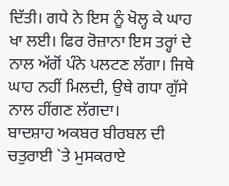ਦਿੱਤੀ। ਗਧੇ ਨੇ ਇਸ ਨੂੰ ਖੋਲ੍ਹ ਕੇ ਘਾਹ ਖਾ ਲਈ। ਫਿਰ ਰੋਜ਼ਾਨਾ ਇਸ ਤਰ੍ਹਾਂ ਦੇ ਨਾਲ ਅੱਗੋਂ ਪੰਨੇ ਪਲਟਣ ਲੱਗਾ। ਜਿਥੇ ਘਾਹ ਨਹੀਂ ਮਿਲਦੀ, ਉਥੇ ਗਧਾ ਗੁੱਸੇ ਨਾਲ ਹੀਂਗਣ ਲੱਗਦਾ।
ਬਾਦਸ਼ਾਹ ਅਕਬਰ ਬੀਰਬਲ ਦੀ ਚਤੁਰਾਈ `ਤੇ ਮੁਸਕਰਾਏ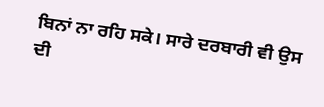ਬਿਨਾਂ ਨਾ ਰਹਿ ਸਕੇ। ਸਾਰੇ ਦਰਬਾਰੀ ਵੀ ਉਸ ਦੀ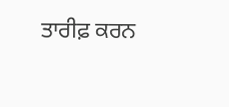ਤਾਰੀਫ਼ ਕਰਨ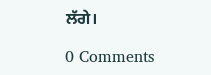ਲੱਗੇ।

0 Comments